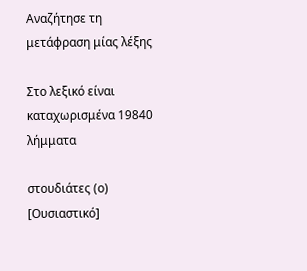Αναζήτησε τη μετάφραση μίας λέξης

Στο λεξικό είναι καταχωρισμένα 19840 λήμματα

στουδιάτες (ο) [Ουσιαστικό]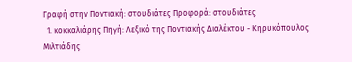Γραφή στην Ποντιακή: στουδιάτες Προφορά: στουδιάτες
  1. κοκκαλιάρης Πηγή: Λεξικό της Ποντιακής Διαλέκτου - Κηρυκόπουλος Μιλτιάδης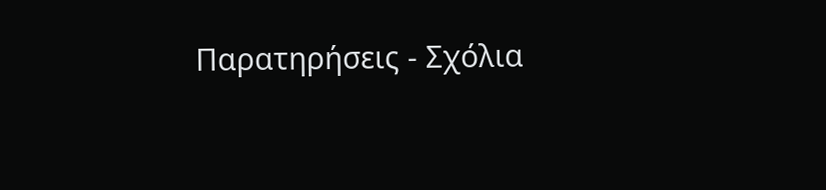Παρατηρήσεις - Σχόλια